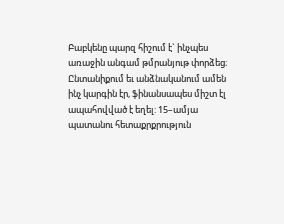Բաբկենը պարզ հիշում է` ինչպես առաջին անգամ թմրանյութ փորձեց։ Ընտանիքում եւ անձնականում ամեն ինչ կարգին էր, ֆինանսապես միշտ էլ ապահովված է եղել: 15–ամյա պատանու հետաքրքրություն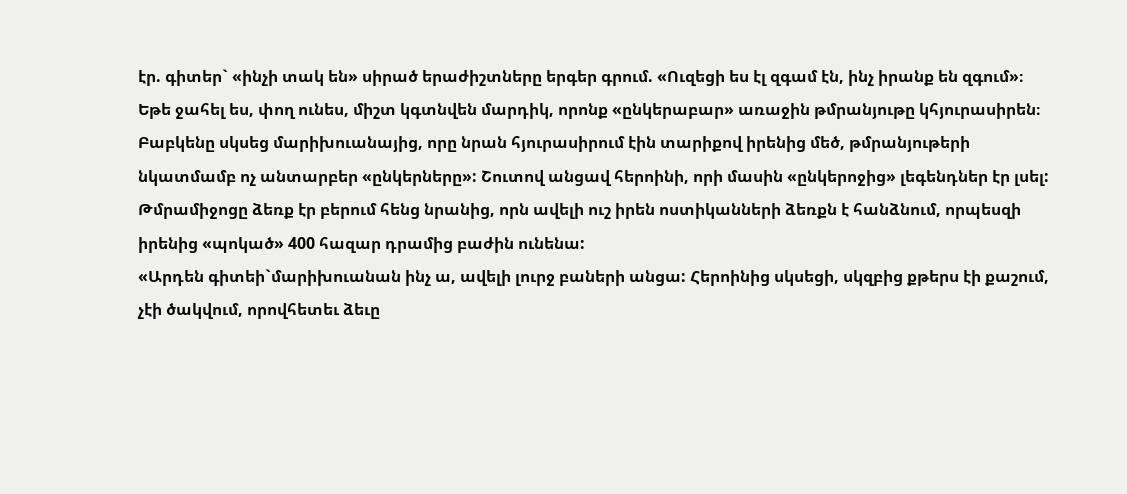էր. գիտեր` «ինչի տակ են» սիրած երաժիշտները երգեր գրում. «Ուզեցի ես էլ զգամ էն, ինչ իրանք են զգում»։
Եթե ջահել ես, փող ունես, միշտ կգտնվեն մարդիկ, որոնք «ընկերաբար» առաջին թմրանյութը կհյուրասիրեն։
Բաբկենը սկսեց մարիխուանայից, որը նրան հյուրասիրում էին տարիքով իրենից մեծ, թմրանյութերի նկատմամբ ոչ անտարբեր «ընկերները»: Շուտով անցավ հերոինի, որի մասին «ընկերոջից» լեգենդներ էր լսել: Թմրամիջոցը ձեռք էր բերում հենց նրանից, որն ավելի ուշ իրեն ոստիկանների ձեռքն է հանձնում, որպեսզի իրենից «պոկած» 400 հազար դրամից բաժին ունենա:
«Արդեն գիտեի`մարիխուանան ինչ ա, ավելի լուրջ բաների անցա: Հերոինից սկսեցի, սկզբից քթերս էի քաշում, չէի ծակվում, որովհետեւ ձեւը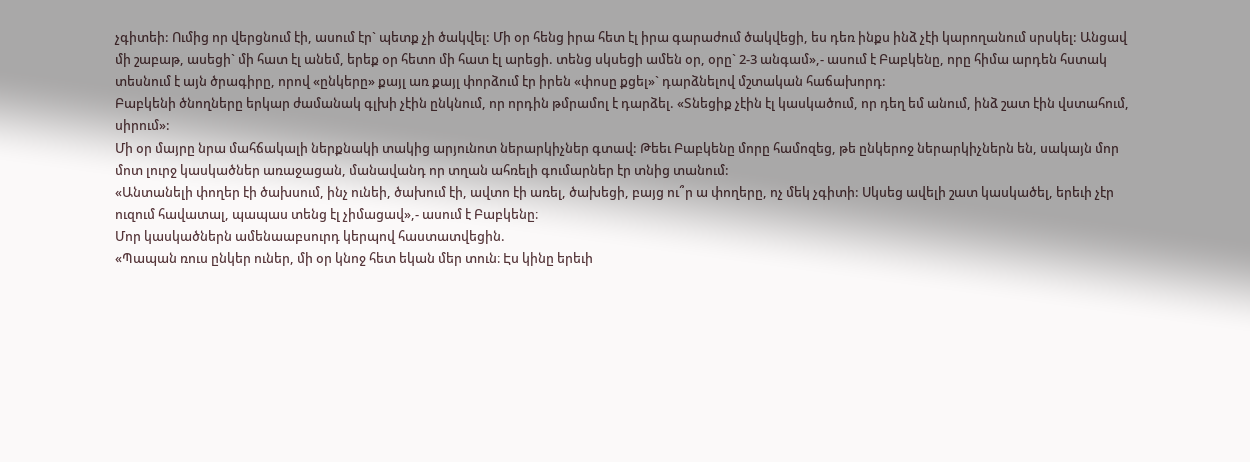չգիտեի: Ումից որ վերցնում էի, ասում էր` պետք չի ծակվել: Մի օր հենց իրա հետ էլ իրա գարաժում ծակվեցի, ես դեռ ինքս ինձ չէի կարողանում սրսկել: Անցավ մի շաբաթ, ասեցի` մի հատ էլ անեմ, երեք օր հետո մի հատ էլ արեցի. տենց սկսեցի ամեն օր, օրը` 2-3 անգամ»,- ասում է Բաբկենը, որը հիմա արդեն հստակ տեսնում է այն ծրագիրը, որով «ընկերը» քայլ առ քայլ փորձում էր իրեն «փոսը քցել»` դարձնելով մշտական հաճախորդ:
Բաբկենի ծնողները երկար ժամանակ գլխի չէին ընկնում, որ որդին թմրամոլ է դարձել. «Տնեցիք չէին էլ կասկածում, որ դեղ եմ անում, ինձ շատ էին վստահում, սիրում»:
Մի օր մայրը նրա մահճակալի ներքնակի տակից արյունոտ ներարկիչներ գտավ: Թեեւ Բաբկենը մորը համոզեց, թե ընկերոջ ներարկիչներն են, սակայն մոր մոտ լուրջ կասկածներ առաջացան, մանավանդ որ տղան ահռելի գումարներ էր տնից տանում:
«Անտանելի փողեր էի ծախսում, ինչ ունեի, ծախում էի, ավտո էի առել, ծախեցի, բայց ու՞ր ա փողերը, ոչ մեկ չգիտի: Սկսեց ավելի շատ կասկածել, երեւի չէր ուզում հավատալ, պապաս տենց էլ չիմացավ»,- ասում է Բաբկենը։
Մոր կասկածներն ամենաաբսուրդ կերպով հաստատվեցին.
«Պապան ռուս ընկեր ուներ, մի օր կնոջ հետ եկան մեր տուն։ Էս կինը երեւի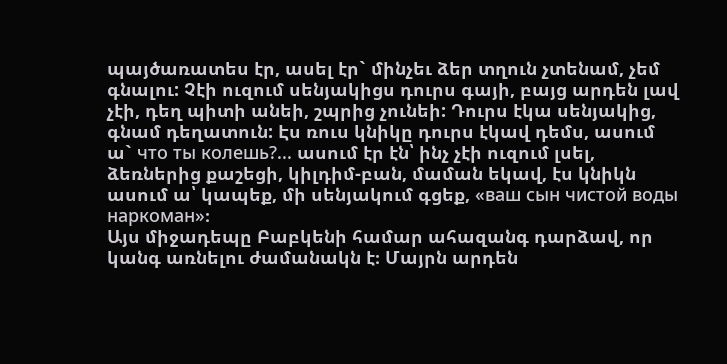պայծառատես էր, ասել էր` մինչեւ ձեր տղուն չտենամ, չեմ գնալու: Չէի ուզում սենյակիցս դուրս գայի, բայց արդեն լավ չէի, դեղ պիտի անեի, շպրից չունեի: Դուրս էկա սենյակից, գնամ դեղատուն: Էս ռուս կնիկը դուրս էկավ դեմս, ասում ա` что ты колешь?... ասում էր էն՝ ինչ չէի ուզում լսել, ձեռներից քաշեցի, կիլդիմ-բան, մաման եկավ, էս կնիկն ասում ա՝ կապեք, մի սենյակում գցեք, «ваш сын чистой воды наркоман»։
Այս միջադեպը Բաբկենի համար ահազանգ դարձավ, որ կանգ առնելու ժամանակն է։ Մայրն արդեն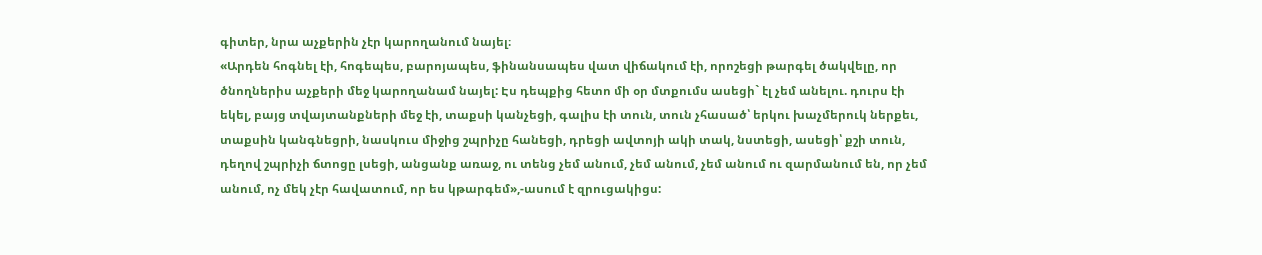գիտեր, նրա աչքերին չէր կարողանում նայել։
«Արդեն հոգնել էի, հոգեպես, բարոյապես, ֆինանսապես վատ վիճակում էի, որոշեցի թարգել ծակվելը, որ ծնողներիս աչքերի մեջ կարողանամ նայել: Էս դեպքից հետո մի օր մտքումս ասեցի` էլ չեմ անելու. դուրս էի եկել, բայց տվայտանքների մեջ էի, տաքսի կանչեցի, գալիս էի տուն, տուն չհասած՝ երկու խաչմերուկ ներքեւ, տաքսին կանգնեցրի, նասկուս միջից շպրիչը հանեցի, դրեցի ավտոյի ակի տակ, նստեցի, ասեցի՝ քշի տուն, դեղով շպրիչի ճտոցը լսեցի, անցանք առաջ, ու տենց չեմ անում, չեմ անում, չեմ անում ու զարմանում են, որ չեմ անում, ոչ մեկ չէր հավատում, որ ես կթարգեմ»,-ասում է զրուցակիցս: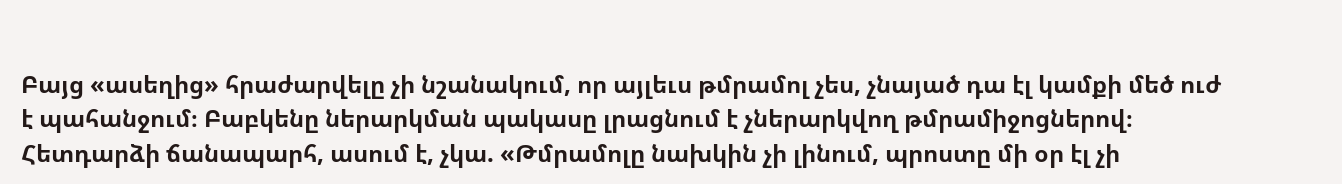Բայց «ասեղից» հրաժարվելը չի նշանակում, որ այլեւս թմրամոլ չես, չնայած դա էլ կամքի մեծ ուժ է պահանջում։ Բաբկենը ներարկման պակասը լրացնում է չներարկվող թմրամիջոցներով։ Հետդարձի ճանապարհ, ասում է, չկա. «Թմրամոլը նախկին չի լինում, պրոստը մի օր էլ չի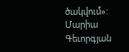ծակվում»:
Մարիա Գեւորգյան